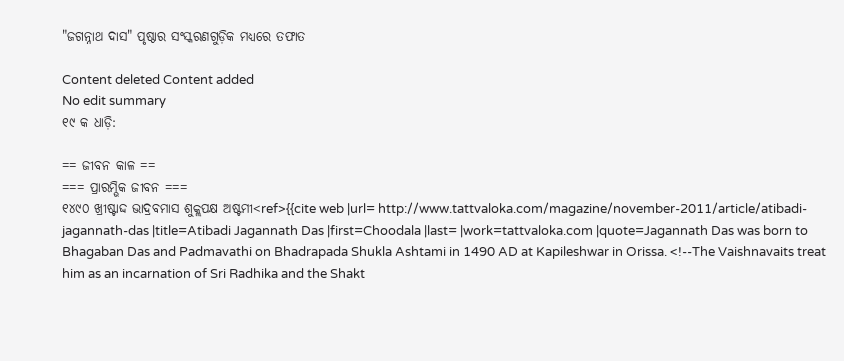"ଜଗନ୍ନାଥ ଦାସ" ପୃଷ୍ଠାର ସଂସ୍କରଣ‌ଗୁଡ଼ିକ ମଧ୍ୟରେ ତଫାତ

Content deleted Content added
No edit summary
୧୯ କ ଧାଡ଼ି:

== ଜୀବନ କାଳ ==
=== ପ୍ରାରମ୍ଭିକ ଜୀବନ ===
୧୪୯୦ ଖ୍ରୀଷ୍ଟାଦ୍ଦ ଭାଦ୍ରବମାସ ଶୁକ୍ଲପକ୍ଷ ଅଷ୍ଟମୀ<ref>{{cite web |url= http://www.tattvaloka.com/magazine/november-2011/article/atibadi-jagannath-das |title=Atibadi Jagannath Das |first=Choodala |last= |work=tattvaloka.com |quote=Jagannath Das was born to Bhagaban Das and Padmavathi on Bhadrapada Shukla Ashtami in 1490 AD at Kapileshwar in Orissa. <!--The Vaishnavaits treat him as an incarnation of Sri Radhika and the Shakt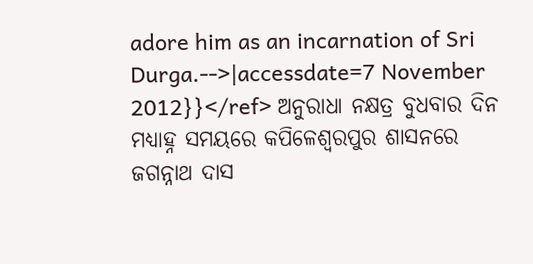adore him as an incarnation of Sri Durga.-->|accessdate=7 November 2012}}</ref> ଅନୁରାଧା ନକ୍ଷତ୍ର ବୁଧବାର ଦିନ ମଧ୍ୟାହ୍ନ ସମୟରେ କପିଳେଶ୍ଵରପୁର ଶାସନରେ ଜଗନ୍ନାଥ ଦାସ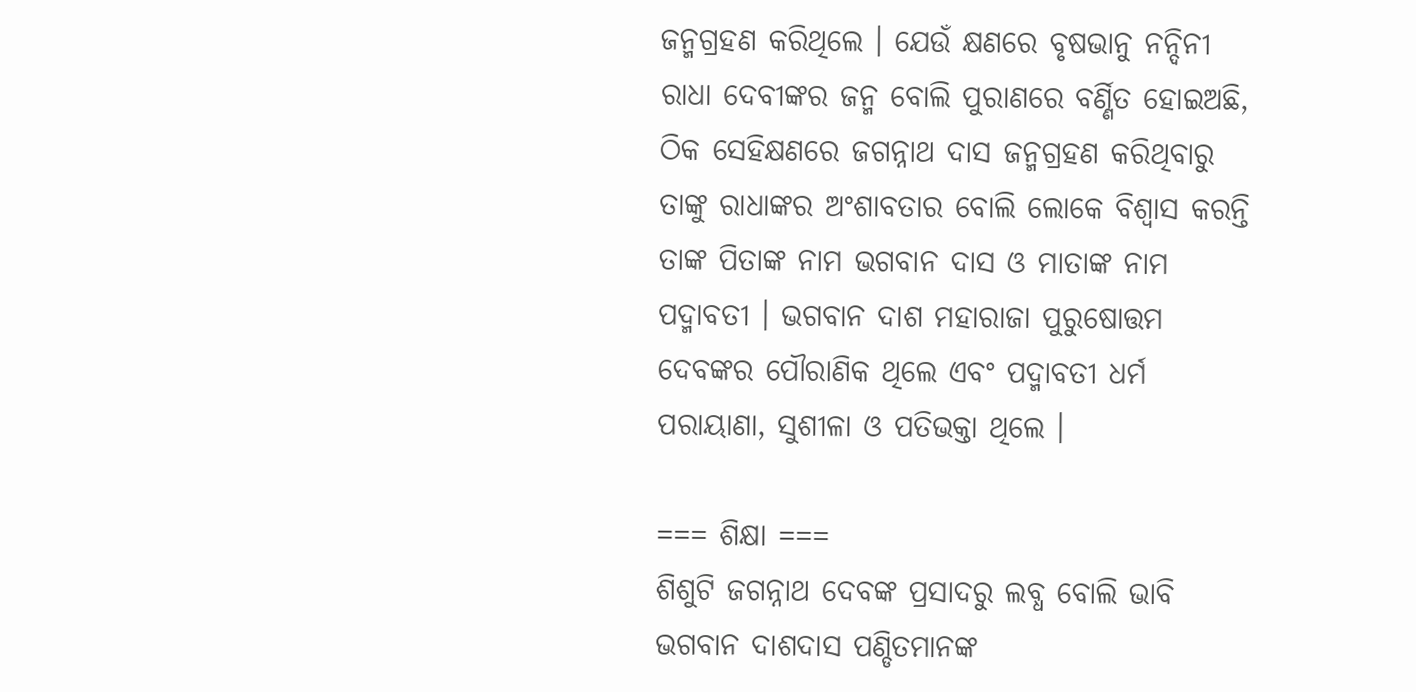ଜନ୍ମଗ୍ରହଣ କରିଥିଲେ । ଯେଉଁ କ୍ଷଣରେ ବୃଷଭାନୁ ନନ୍ଦିନୀ ରାଧା ଦେବୀଙ୍କର ଜନ୍ମ ବୋଲି ପୁରାଣରେ ବର୍ଣ୍ଣିତ ହୋଇଅଛି, ଠିକ ସେହିକ୍ଷଣରେ ଜଗନ୍ନାଥ ଦାସ ଜନ୍ମଗ୍ରହଣ କରିଥିବାରୁ ତାଙ୍କୁ ରାଧାଙ୍କର ଅଂଶାବତାର ବୋଲି ଲୋକେ ବିଶ୍ଵାସ କରନ୍ତି ତାଙ୍କ ପିତାଙ୍କ ନାମ ଭଗବାନ ଦାସ ଓ ମାତାଙ୍କ ନାମ ପଦ୍ମାବତୀ । ଭଗବାନ ଦାଶ ମହାରାଜା ପୁରୁଷୋତ୍ତମ ଦେବଙ୍କର ପୌରାଣିକ ଥିଲେ ଏବଂ ପଦ୍ମାବତୀ ଧର୍ମ ପରାୟାଣା, ସୁଶୀଳା ଓ ପତିଭକ୍ତା ଥିଲେ ।

=== ଶିକ୍ଷା ===
ଶିଶୁଟି ଜଗନ୍ନାଥ ଦେବଙ୍କ ପ୍ରସାଦରୁ ଲବ୍ଧ ବୋଲି ଭାବି ଭଗବାନ ଦାଶଦାସ ପଣ୍ଡିତମାନଙ୍କ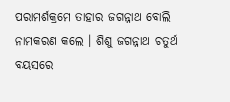ପରାମର୍ଶକ୍ରମେ ତାହାର ଜଗନ୍ନାଥ ବୋଲି ନାମକରଣ କଲେ । ଶିଶୁ ଜଗନ୍ନାଥ ଚତୁର୍ଥ ବୟସରେ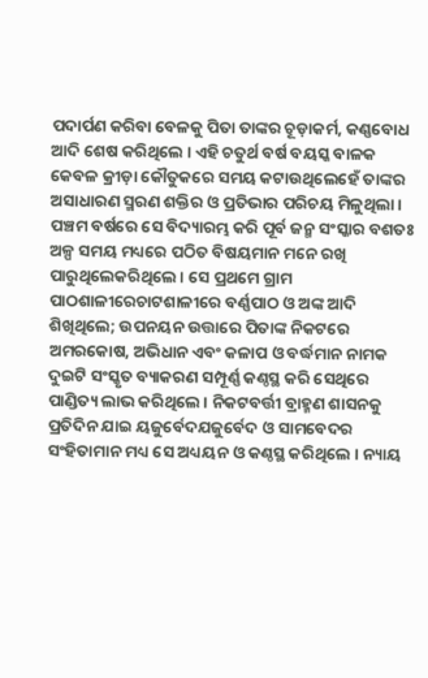ପଦାର୍ପଣ କରିବା ବେଳକୁ ପିତା ତାଙ୍କର ଚୂଡ଼ାକର୍ମ, କଣ୍ଣବୋଧ ଆଦି ଶେଷ କରିଥିଲେ । ଏହି ଚତୁର୍ଥ ବର୍ଷ ବୟସ୍କ ବାଳକ କେବଳ କ୍ରୀଡ଼ା କୌତୁକରେ ସମୟ କଟାଉଥିଲେହେଁ ତାଙ୍କର ଅସାଧାରଣ ସ୍ମରଣ ଶକ୍ତିର ଓ ପ୍ରତିଭାର ପରିଚୟ ମିଳୁଥିଲା । ପଞ୍ଚମ ବର୍ଷରେ ସେ ବିଦ୍ୟାରମ୍ଭ କରି ପୂର୍ବ ଜନ୍ମ ସଂସ୍କାର ବଶତଃ ଅଳ୍ପ ସମୟ ମଧ୍ୟରେ ପଠିତ ବିଷୟମାନ ମନେ ରଖି ପାରୁଥିଲେକରିଥିଲେ । ସେ ପ୍ରଥମେ ଗ୍ରାମ ପାଠଶାଳୀରେଚାଟଶାଳୀରେ ବର୍ଣ୍ଣପାଠ ଓ ଅଙ୍କ ଆଦି ଶିଖିଥିଲେ; ଉପନୟନ ଉତ୍ତାରେ ପିତାଙ୍କ ନିକଟରେ ଅମରକୋଷ, ଅଭିଧାନ ଏବଂ କଳାପ ଓ ବର୍ଦ୍ଧମାନ ନାମକ ଦୁଇଟି ସଂସ୍କୃତ ବ୍ୟାକରଣ ସମ୍ପୂର୍ଣ୍ଣ କଣ୍ଠସ୍ଥ କରି ସେଥିରେ ପାଣ୍ଡିତ୍ୟ ଲାଭ କରିଥିଲେ । ନିକଟବର୍ତ୍ତୀ ବ୍ରାହ୍ମଣ ଶାସନକୁ ପ୍ରତିଦିନ ଯାଇ ୟଜୁର୍ବେଦଯଜୁର୍ବେଦ ଓ ସାମବେଦର ସଂହିତାମାନ ମଧ୍ୟ ସେ ଅଧ୍ୟୟନ ଓ କଣ୍ଠସ୍ଥ କରିଥିଲେ । ନ୍ୟାୟ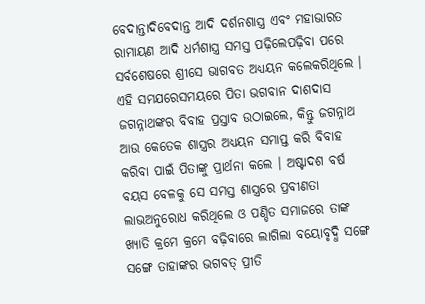ବେଦାନ୍ତାଦିବେଦାନ୍ତ ଆଦି ଦର୍ଶନଶାସ୍ତ୍ର ଏବଂ ମହାଭାରତ ରାମାୟଣ ଆଦି ଧର୍ମଶାସ୍ତ୍ର ସମସ୍ତ ପଢ଼ିଲେପଢ଼ିବା ପରେ ସର୍ବଶେଷରେ ଶ୍ରୀସେ ଭାଗବତ ଅଧ୍ୟୟନ କଲେକରିଥିଲେ । ଏହି ସମଯରେସମୟରେ ପିତା ଭଗବାନ ଦାଶଦାସ ଜଗନ୍ନାଥଙ୍କର ବିବାହ ପ୍ରସ୍ତାବ ଉଠାଇଲେ, କିନ୍ତୁ ଜଗନ୍ନାଥ ଆଉ କେତେକ ଶାସ୍ତ୍ରର ଅଧ୍ୟୟନ ସମାପ୍ତ କରି ବିବାହ କରିବା ପାଇଁ ପିତାଙ୍କୁ ପ୍ରାର୍ଥନା କଲେ । ଅଷ୍ଟାଦଶ ବର୍ଷ ବୟସ ବେଳକୁ ସେ ସମସ୍ତ ଶାସ୍ତ୍ରରେ ପ୍ରବୀଣତା ଲାଭଅନୁରୋଧ କରିଥିଲେ ଓ ପଣ୍ଡିତ ସମାଜରେ ତାଙ୍କ ଖ୍ୟାତି କ୍ରମେ କ୍ରମେ ବଢ଼ିବାରେ ଲାଗିଲା ବୟୋବୃଦ୍ଧି ସଙ୍ଗେ ସଙ୍ଗେ ତାହାଙ୍କର ଭଗବତ୍ ପ୍ରୀତି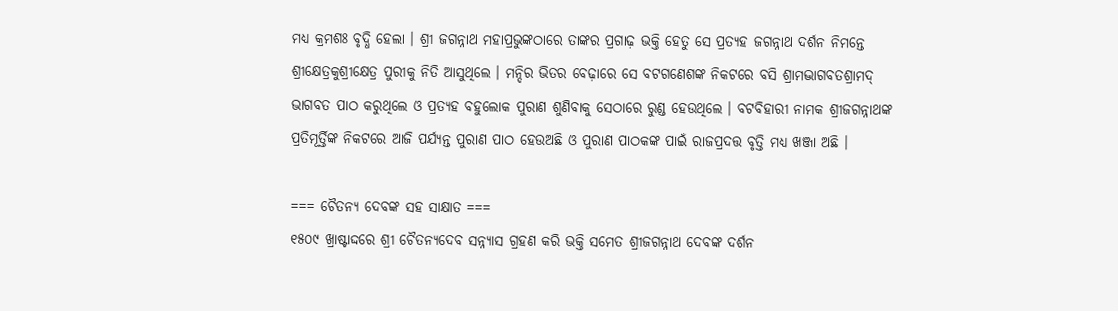ମଧ୍ୟ କ୍ରମଶଃ ବୃଦ୍ଧି ହେଲା । ଶ୍ରୀ ଜଗନ୍ନାଥ ମହାପ୍ରଭୁଙ୍କଠାରେ ତାଙ୍କର ପ୍ରଗାଢ଼ ଭକ୍ତି ହେତୁ ସେ ପ୍ରତ୍ୟହ ଜଗନ୍ନାଥ ଦର୍ଶନ ନିମନ୍ତେ ଶ୍ରୀକ୍ଷେତ୍ରକୁଶ୍ରୀକ୍ଷେତ୍ର ପୁରୀକୁ ନିତି ଆସୁଥିଲେ । ମନ୍ଦିର ଭିତର ବେଢ଼ାରେ ସେ ବଟଗଣେଶଙ୍କ ନିକଟରେ ବସି ଶ୍ରାମଦ୍ଭାଗବତଶ୍ରାମଦ୍ ଭାଗବତ ପାଠ କରୁଥିଲେ ଓ ପ୍ରତ୍ୟହ ବହୁଲୋକ ପୁରାଣ ଶୁଣିବାକୁ ସେଠାରେ ରୁଣ୍ଡ ହେଉଥିଲେ । ବଟବିହାରୀ ନାମକ ଶ୍ରୀଜଗନ୍ନାଥଙ୍କ ପ୍ରତିମୂର୍ତ୍ତିଙ୍କ ନିକଟରେ ଆଜି ପର୍ଯ୍ୟନ୍ତ ପୁରାଣ ପାଠ ହେଉଅଛି ଓ ପୁରାଣ ପାଠକଙ୍କ ପାଇଁ ରାଜପ୍ରଦତ୍ତ ବୃତ୍ତି ମଧ୍ୟ ଖଞ୍ଜା ଅଛି ।

=== ଚୈତନ୍ୟ ଦେବଙ୍କ ସହ ସାକ୍ଷାତ ===
୧୫୦୯ ଖ୍ରାଷ୍ଟାଦ୍ଦରେ ଶ୍ରୀ ଚୈତନ୍ୟଦେବ ସନ୍ନ୍ୟାସ ଗ୍ରହଣ କରି ଭକ୍ତି ସମେତ ଶ୍ରୀଜଗନ୍ନାଥ ଦେବଙ୍କ ଦର୍ଶନ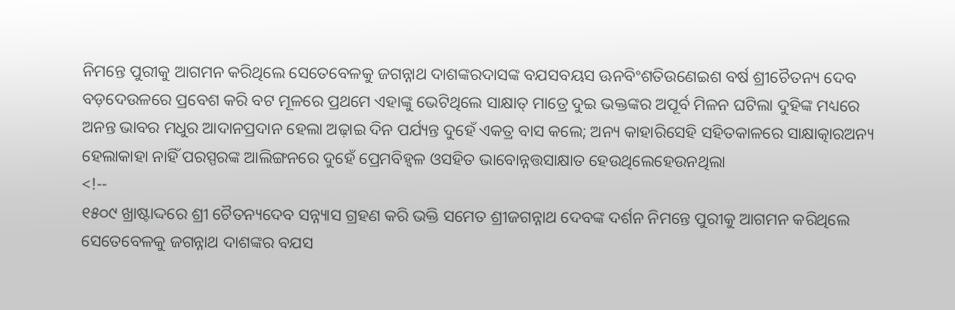ନିମନ୍ତେ ପୁରୀକୁ ଆଗମନ କରିଥିଲେ ସେତେବେଳକୁ ଜଗନ୍ନାଥ ଦାଶଙ୍କରଦାସଙ୍କ ବଯସବୟସ ଊନବିଂଶତିଉଣେଇଶ ବର୍ଷ ଶ୍ରୀଚୈତନ୍ୟ ଦେବ ବଡ଼ଦେଉଳରେ ପ୍ରବେଶ କରି ବଟ ମୂଳରେ ପ୍ରଥମେ ଏହାଙ୍କୁ ଭେଟିଥିଲେ ସାକ୍ଷାତ୍ ମାତ୍ରେ ଦୁଇ ଭକ୍ତଙ୍କର ଅପୂର୍ବ ମିଳନ ଘଟିଲା ଦୁହିଙ୍କ ମଧ୍ୟରେ ଅନନ୍ତ ଭାବର ମଧୁର ଆଦାନପ୍ରଦାନ ହେଲା ଅଢ଼ାଇ ଦିନ ପର୍ଯ୍ୟନ୍ତ ଦୁହେଁ ଏକତ୍ର ବାସ କଲେ; ଅନ୍ୟ କାହାରିସେହି ସହିତକାଳରେ ସାକ୍ଷାତ୍କାରଅନ୍ୟ ହେଲାକାହା ନାହିଁ ପରସ୍ପରଙ୍କ ଆଲିଙ୍ଗନରେ ଦୁହେଁ ପ୍ରେମବିହ୍ଵଳ ଓସହିତ ଭାବୋନ୍ନତ୍ତସାକ୍ଷାତ ହେଉଥିଲେହେଉନଥିଲା
<!--
୧୫୦୯ ଖ୍ରାଷ୍ଟାଦ୍ଦରେ ଶ୍ରୀ ଚୈତନ୍ୟଦେବ ସନ୍ନ୍ୟାସ ଗ୍ରହଣ କରି ଭକ୍ତି ସମେତ ଶ୍ରୀଜଗନ୍ନାଥ ଦେବଙ୍କ ଦର୍ଶନ ନିମନ୍ତେ ପୁରୀକୁ ଆଗମନ କରିଥିଲେ ସେତେବେଳକୁ ଜଗନ୍ନାଥ ଦାଶଙ୍କର ବଯସ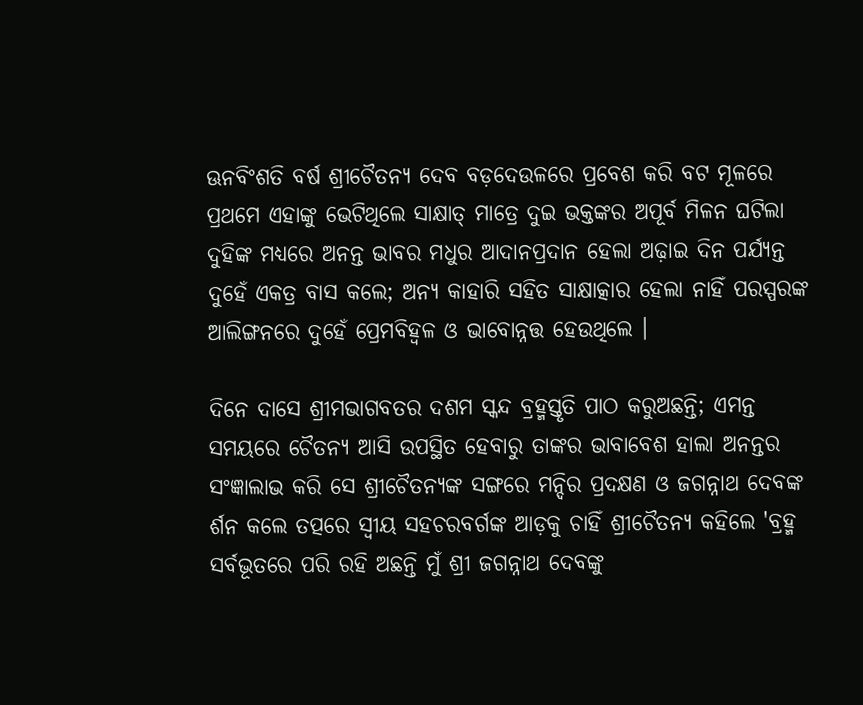ଊନବିଂଶତି ବର୍ଷ ଶ୍ରୀଚୈତନ୍ୟ ଦେବ ବଡ଼ଦେଉଳରେ ପ୍ରବେଶ କରି ବଟ ମୂଳରେ ପ୍ରଥମେ ଏହାଙ୍କୁ ଭେଟିଥିଲେ ସାକ୍ଷାତ୍ ମାତ୍ରେ ଦୁଇ ଭକ୍ତଙ୍କର ଅପୂର୍ବ ମିଳନ ଘଟିଲା ଦୁହିଙ୍କ ମଧ୍ୟରେ ଅନନ୍ତ ଭାବର ମଧୁର ଆଦାନପ୍ରଦାନ ହେଲା ଅଢ଼ାଇ ଦିନ ପର୍ଯ୍ୟନ୍ତ ଦୁହେଁ ଏକତ୍ର ବାସ କଲେ; ଅନ୍ୟ କାହାରି ସହିତ ସାକ୍ଷାତ୍କାର ହେଲା ନାହିଁ ପରସ୍ପରଙ୍କ ଆଲିଙ୍ଗନରେ ଦୁହେଁ ପ୍ରେମବିହ୍ଵଳ ଓ ଭାବୋନ୍ନତ୍ତ ହେଉଥିଲେ ।

ଦିନେ ଦାସେ ଶ୍ରୀମଭାଗବତର ଦଶମ ସ୍କନ୍ଦ ବ୍ରହ୍ମସ୍ତୃତି ପାଠ କରୁଅଛନ୍ତି; ଏମନ୍ତ ସମୟରେ ଚୈତନ୍ୟ ଆସି ଉପସ୍ଥିତ ହେବାରୁ ତାଙ୍କର ଭାବାବେଶ ହାଲା ଅନନ୍ତର ସଂଜ୍ଞାଲାଭ କରି ସେ ଶ୍ରୀଚୈତନ୍ୟଙ୍କ ସଙ୍ଗରେ ମନ୍ଦିର ପ୍ରଦକ୍ଷଣ ଓ ଜଗନ୍ନାଥ ଦେବଙ୍କ ର୍ଶନ କଲେ ତତ୍ପରେ ସ୍ଵୀୟ ସହଚରବର୍ଗଙ୍କ ଆଡ଼କୁ ଚାହିଁ ଶ୍ରୀଚୈତନ୍ୟ କହିଲେ 'ବ୍ରହ୍ମ ସର୍ବଭୂତରେ ପରି ରହି ଅଛନ୍ତି ମୁଁ ଶ୍ରୀ ଜଗନ୍ନାଥ ଦେବଙ୍କୁ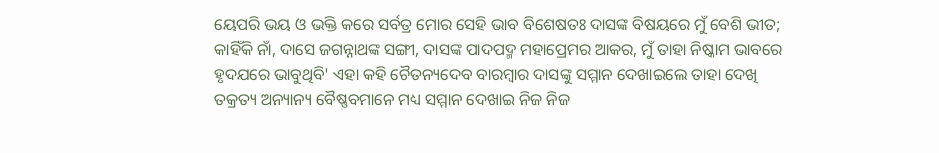ୟେପରି ଭୟ ଓ ଭକ୍ତି କରେ ସର୍ବତ୍ର ମୋର ସେହି ଭାବ ବିଶେଷତଃ ଦାସଙ୍କ ବିଷୟରେ ମୁଁ ବେଶି ଭୀତ; କାହିଁକି ନାଁ, ଦାସେ ଜଗନ୍ନାଥଙ୍କ ସଙ୍ଗୀ, ଦାସଙ୍କ ପାଦପଦ୍ମ ମହାପ୍ରେମର ଆକର, ମୁଁ ତାହା ନିଷ୍କାମ ଭାବରେ ହୃଦଯରେ ଭାବୁଥିବି' ଏହା କହି ଚୈତନ୍ୟଦେବ ବାରମ୍ବାର ଦାସଙ୍କୁ ସମ୍ମାନ ଦେଖାଇଲେ ତାହା ଦେଖି ତକ୍ରତ୍ୟ ଅନ୍ୟାନ୍ୟ ବୈଷ୍ଣବମାନେ ମଧ୍ୟ ସମ୍ମାନ ଦେଖାଇ ନିଜ ନିଜ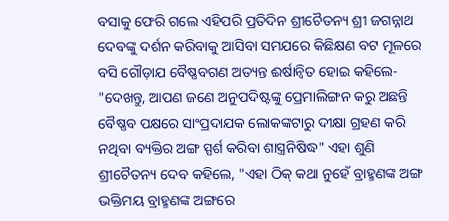ବସାକୁ ଫେରି ଗଲେ ଏହିପରି ପ୍ରତିଦିନ ଶ୍ରୀଚୈତନ୍ୟ ଶ୍ରୀ ଜଗନ୍ନାଥ ଦେବଙ୍କୁ ଦର୍ଶନ କରିବାକୁ ଆସିବା ସମଯରେ କିଛିକ୍ଷଣ ବଟ ମୂଳରେ ବସି ଗୌଡ଼ାଯ ବୈଷ୍ଣବଗଣ ଅତ୍ୟନ୍ତ ଈର୍ଷାନ୍ଵିତ ହୋଇ କହିଲେ- "ଦେଖନ୍ତୁ, ଆପଣ ଜଣେ ଅନୁପଦିଷ୍ଟଙ୍କୁ ପ୍ରେମାଲିଙ୍ଗନ କରୁ ଅଛନ୍ତି ବୈଷ୍ଣବ ପକ୍ଷରେ ସାଂପ୍ରଦାଯକ ଲୋକଙ୍କଟାରୁ ଦୀକ୍ଷା ଗ୍ରହଣ କରି ନଥିବା ବ୍ୟକ୍ତିର ଅଙ୍ଗ ସ୍ପର୍ଶ କରିବା ଶାସ୍ତ୍ରନିଷିଦ୍ଧ" ଏହା ଶୁଣି ଶ୍ରୀଚୈତନ୍ୟ ଦେବ କହିଲେ, "ଏହା ଠିକ୍ କଥା ନୁହେଁ ବ୍ରାହ୍ମଣଙ୍କ ଅଙ୍ଗ ଭକ୍ତିମୟ ବ୍ରାହ୍ମଣଙ୍କ ଅଙ୍ଗରେ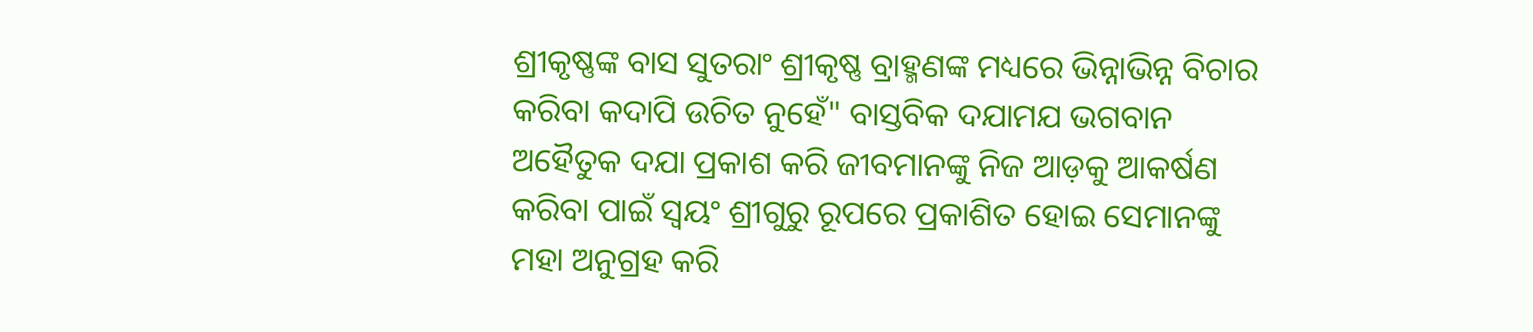ଶ୍ରୀକୃଷ୍ଣଙ୍କ ବାସ ସୁତରାଂ ଶ୍ରୀକୃଷ୍ଣ ବ୍ରାହ୍ମଣଙ୍କ ମଧ୍ୟରେ ଭିନ୍ନାଭିନ୍ନ ବିଚାର କରିବା କଦାପି ଉଚିତ ନୁହେଁ" ବାସ୍ତବିକ ଦଯାମଯ ଭଗବାନ ଅହୈତୁକ ଦଯା ପ୍ରକାଶ କରି ଜୀବମାନଙ୍କୁ ନିଜ ଆଡ଼କୁ ଆକର୍ଷଣ କରିବା ପାଇଁ ସ୍ଵୟଂ ଶ୍ରୀଗୁରୁ ରୂପରେ ପ୍ରକାଶିତ ହୋଇ ସେମାନଙ୍କୁ ମହା ଅନୁଗ୍ରହ କରି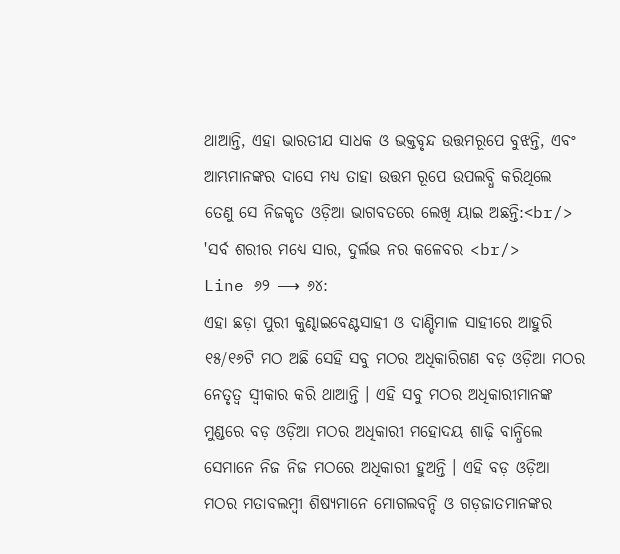ଥାଆନ୍ତି, ଏହା ଭାରତୀଯ ସାଧକ ଓ ଭକ୍ତବୃନ୍ଦ ଉତ୍ତମରୂପେ ବୁଝନ୍ତି, ଏବଂ ଆମ୍ଭମାନଙ୍କର ଦାସେ ମଧ୍ୟ ତାହା ଉତ୍ତମ ରୂପେ ଉପଲବ୍ଧି କରିଥିଲେ ତେଣୁ ସେ ନିଜକୃତ ଓଡ଼ିଆ ଭାଗବତରେ ଲେଖି ୟାଇ ଅଛନ୍ତି:<br/>
'ସର୍ବ ଶରୀର ମଧ୍ୟେ ସାର, ଦୁର୍ଲଭ ନର କଳେବର <br/>
Line ୬୨ ⟶ ୬୪:
ଏହା ଛଡ଼ା ପୁରୀ କୁଣ୍ଢାଇବେଣ୍ଟସାହୀ ଓ ଦାଣ୍ଡିମାଳ ସାହୀରେ ଆହୁରି ୧୫/୧୬ଟି ମଠ ଅଛି ସେହି ସବୁ ମଠର ଅଧିକାରିଗଣ ବଡ଼ ଓଡ଼ିଆ ମଠର ନେତୃତ୍ଵ ସ୍ଵୀକାର କରି ଥାଆନ୍ତି । ଏହି ସବୁ ମଠର ଅଧିକାରୀମାନଙ୍କ ମୁଣ୍ଡରେ ବଡ଼ ଓଡ଼ିଆ ମଠର ଅଧିକାରୀ ମହୋଦୟ ଶାଢ଼ି ବାନ୍ଧିଲେ ସେମାନେ ନିଜ ନିଜ ମଠରେ ଅଧିକାରୀ ହୁଅନ୍ତି । ଏହି ବଡ଼ ଓଡ଼ିଆ ମଠର ମତାବଲମ୍ବୀ ଶିଷ୍ୟମାନେ ମୋଗଲବନ୍ଦି ଓ ଗଡ଼ଜାତମାନଙ୍କର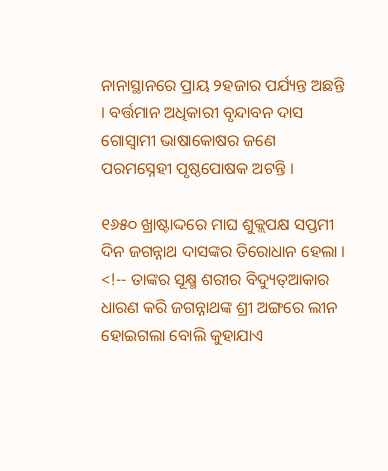ନାନାସ୍ଥାନରେ ପ୍ରାୟ ୨ହଜାର ପର୍ଯ୍ୟନ୍ତ ଅଛନ୍ତି । ବର୍ତ୍ତମାନ ଅଧିକାରୀ ବୃନ୍ଦାବନ ଦାସ ଗୋସ୍ଵାମୀ ଭାଷାକୋଷର ଜଣେ ପରମସ୍ନେହୀ ପୃଷ୍ଠପୋଷକ ଅଟନ୍ତି ।

୧୬୫୦ ଖ୍ରାଷ୍ଟାଦ୍ଦରେ ମାଘ ଶୁକ୍ଲପକ୍ଷ ସପ୍ତମୀ ଦିନ ଜଗନ୍ନାଥ ଦାସଙ୍କର ତିରୋଧାନ ହେଲା । <!-- ତାଙ୍କର ସୂକ୍ଷ୍ମ ଶରୀର ବିଦ୍ୟୁତ୍ଆକାର ଧାରଣ କରି ଜଗନ୍ନାଥଙ୍କ ଶ୍ରୀ ଅଙ୍ଗରେ ଲୀନ ହୋଇଗଲା ବୋଲି କୁହାଯାଏ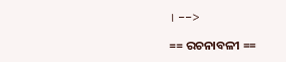। -->

== ରଚନାବଳୀ ==